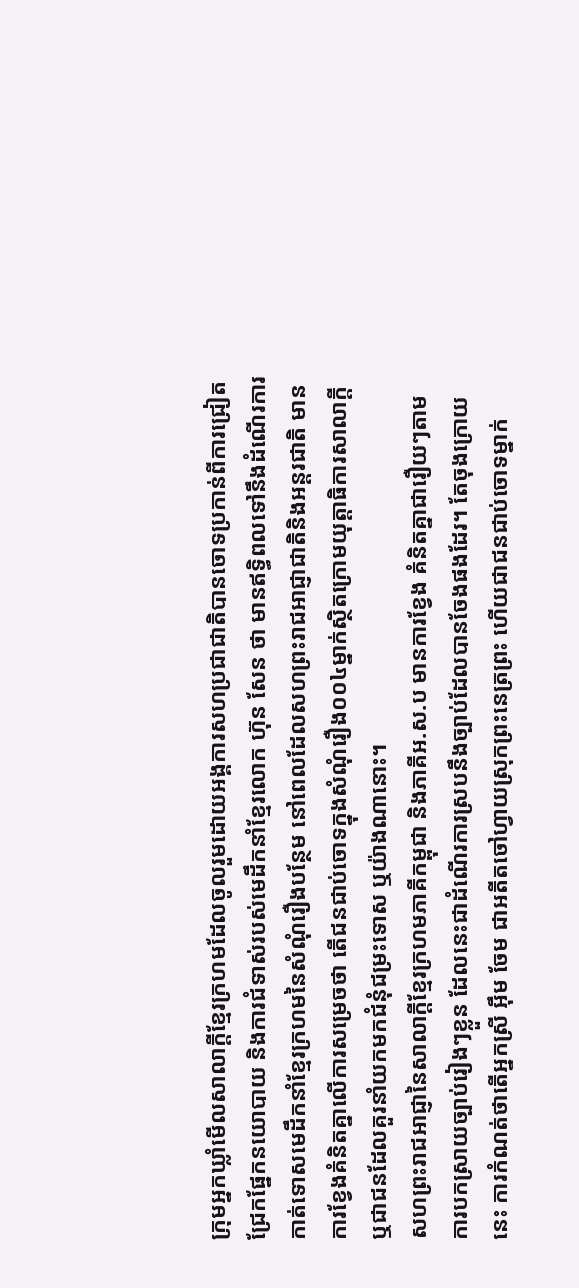ក្រុមអ្នកឃ្លាំមើលសាលាក្តីខ្មែរក្រហមដែលចូលរួមដោយអង្គការសហប្រជាជាតិបានចោទប្រកាន់ពីការជ្រៀតជ្រែកផ្នែកនយោបាយ និងការជំទាស់របស់មេដឹកនាំខ្មែរលោក ហ៊ុន សែន ថា មានឥទ្ធិពលទៅនឹងដំណើរការកាត់ទោសមេដឹកនាំខ្មែរក្រហមនៃសំណុំរឿងបន្ថែម នៅពេលដែលសហព្រះរាជអាជ្ញាជាតិនិងអន្តរជាតិ មានការខ្វែងគំនិតគ្នាលើការសម្រេចថា តើជនជាប់ចោទក្នុងសំណុំរឿង០០៤ម្នាក់ស្ថិតក្រោមយុត្តាធិការសាលាក្តី ឬជាជនដែលគួរនាំយកមកជំនុំជម្រះទោស ឬយ៉ាងណានោះ។
សហព្រះរាជអាជ្ញានៃសាលាក្តីខ្មែរក្រហមភាគីកម្ពុជា និងភាគីអ.ស.ប មានការខ្វែង គំនិតគ្នាជារឿយៗតាមការបកស្រាយច្បាប់រៀងៗខ្លួន ដែលនេះជាដំណើរការស្របនឹងច្បាប់ដែលបានចែងផងដែរ។ តែចុងក្រោយនេះ ការកំណត់ថាតើអ្នកស្រី អ៊ឹម ចែម ជាអតីតចៅហ្វាយស្រុកព្រះនេត្រព្រះ ហើយជាជនជាប់ចោទម្នាក់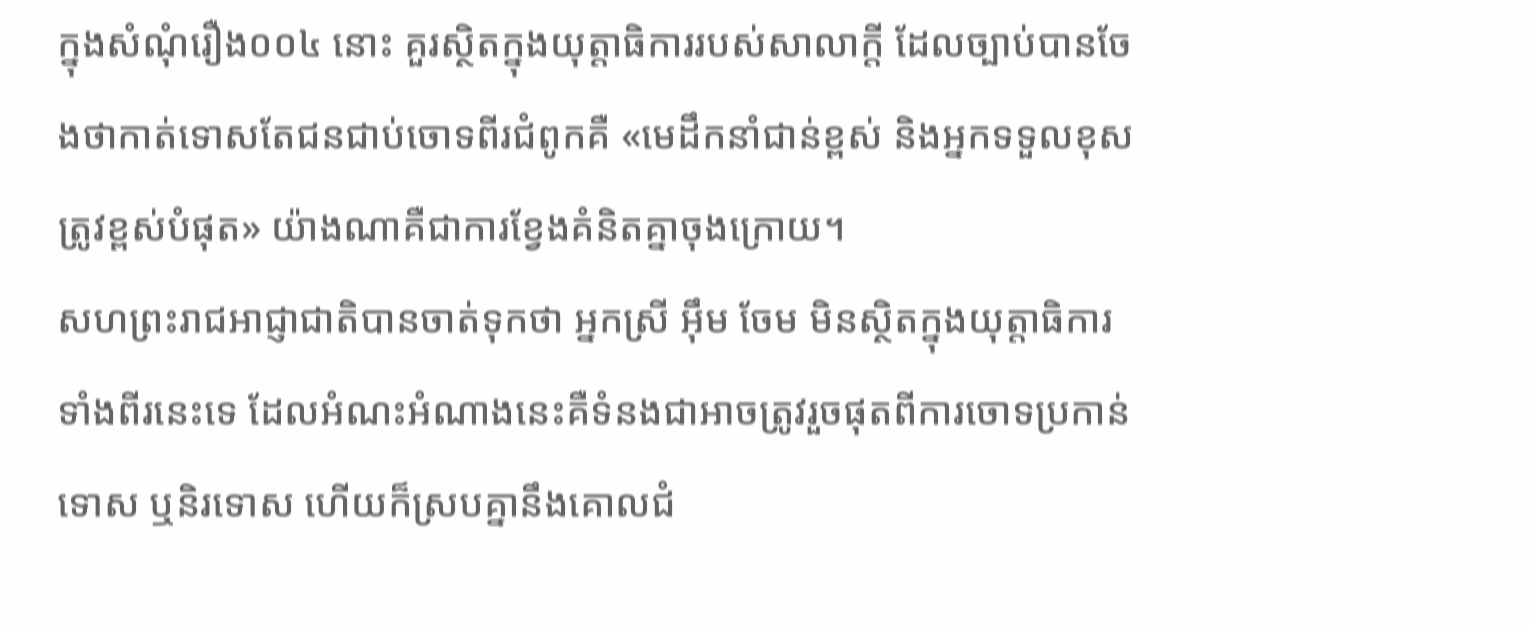ក្នុងសំណុំរឿង០០៤ នោះ គួរស្ថិតក្នុងយុត្តាធិការរបស់សាលាក្តី ដែលច្បាប់បានចែងថាកាត់ទោសតែជនជាប់ចោទពីរជំពូកគឺ «មេដឹកនាំជាន់ខ្ពស់ និងអ្នកទទួលខុសត្រូវខ្ពស់បំផុត» យ៉ាងណាគឺជាការខ្វែងគំនិតគ្នាចុងក្រោយ។
សហព្រះរាជអាជ្ញាជាតិបានចាត់ទុកថា អ្នកស្រី អ៊ឹម ចែម មិនស្ថិតក្នុងយុត្តាធិការទាំងពីរនេះទេ ដែលអំណះអំណាងនេះគឺទំនងជាអាចត្រូវរួចផុតពីការចោទប្រកាន់ទោស ឬនិរទោស ហើយក៏ស្របគ្នានឹងគោលជំ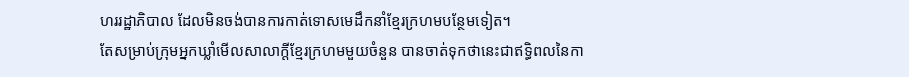ហររដ្ឋាភិបាល ដែលមិនចង់បានការកាត់ទោសមេដឹកនាំខ្មែរក្រហមបន្ថែមទៀត។
តែសម្រាប់ក្រុមអ្នកឃ្លាំមើលសាលាក្តីខ្មែរក្រហមមួយចំនួន បានចាត់ទុកថានេះជាឥទ្ធិពលនៃកា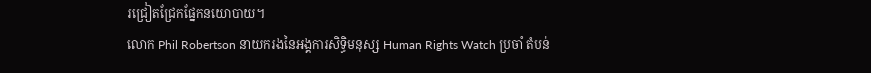រជ្រៀតជ្រែកផ្នែកនយោបាយ។
លោក Phil Robertson នាយករងនៃអង្គការសិទ្ធិមនុស្ស Human Rights Watch ប្រចាំ តំបន់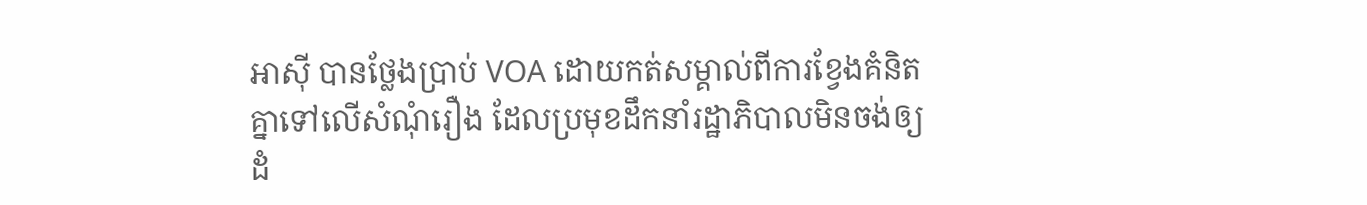អាស៊ី បានថ្លែងប្រាប់ VOA ដោយកត់សម្គាល់ពីការខ្វែងគំនិតគ្នាទៅលើសំណុំរឿង ដែលប្រមុខដឹកនាំរដ្ឋាភិបាលមិនចង់ឲ្យដំ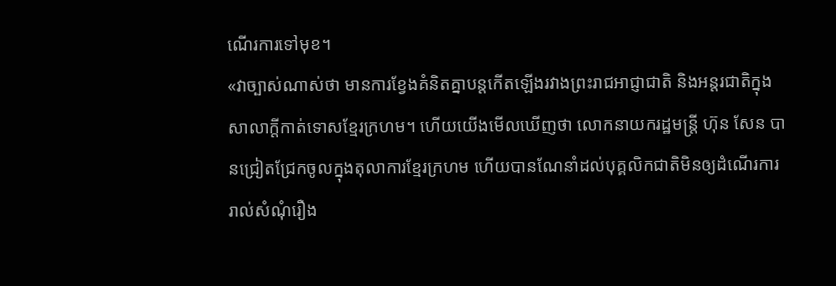ណើរការទៅមុខ។
«វាច្បាស់ណាស់ថា មានការខ្វែងគំនិតគ្នាបន្តកើតឡើងរវាងព្រះរាជអាជ្ញាជាតិ និងអន្តរជាតិក្នុងសាលាក្តីកាត់ទោសខ្មែរក្រហម។ ហើយយើងមើលឃើញថា លោកនាយករដ្ឋមន្ត្រី ហ៊ុន សែន បានជ្រៀតជ្រែកចូលក្នុងតុលាការខ្មែរក្រហម ហើយបានណែនាំដល់បុគ្គលិកជាតិមិនឲ្យដំណើរការរាល់សំណុំរឿង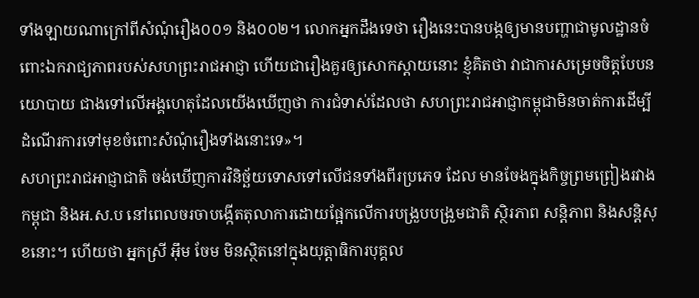ទាំងឡាយណាក្រៅពីសំណុំរឿង០០១ និង០០២។ លោកអ្នកដឹងទេថា រឿងនេះបានបង្កឲ្យមានបញ្ហាជាមូលដ្ឋានចំពោះឯករាជ្យភាពរបស់សហព្រះរាជអាជ្ញា ហើយជារឿងគួរឲ្យសោកស្តាយនោះ ខ្ញុំគិតថា វាជាការសម្រេចចិត្តបែបនយោបាយ ជាងទៅលើអង្គហេតុដែលយើងឃើញថា ការជំទាស់ដែលថា សហព្រះរាជអាជ្ញាកម្ពុជាមិនចាត់ការដើម្បីដំណើរការទៅមុខចំពោះសំណុំរឿងទាំងនោះទេ»។
សហព្រះរាជអាជ្ញាជាតិ ចង់ឃើញការវិនិច្ឆ័យទោសទៅលើជនទាំងពីរប្រភេទ ដែល មានចែងក្នុងកិច្ចព្រមព្រៀងរវាងកម្ពុជា និងអ.ស.ប នៅពេលចរចាបង្កើតតុលាការដោយផ្អែកលើការបង្រួបបង្រួមជាតិ ស្ថិរភាព សន្តិភាព និងសន្តិសុខនោះ។ ហើយថា អ្នកស្រី អ៊ឹម ចែម មិនស្ថិតនៅក្នុងយុត្តាធិការបុគ្គល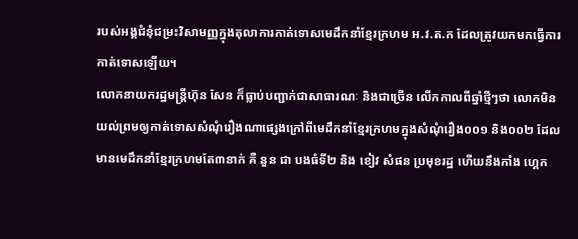របស់អង្គជំនុំជម្រះវិសាមញ្ញក្នុងតុលាការកាត់ទោសមេដឹកនាំខ្មែរក្រហម អ.វ.ត.ក ដែលត្រូវយកមកធ្វើការកាត់ទោសឡើយ។
លោកនាយករដ្ឋមន្ត្រីហ៊ុន សែន ក៏ធ្លាប់បញ្ជាក់ជាសាធារណៈ និងជាច្រើន លើកកាលពីឆ្នាំថ្មីៗថា លោកមិនយល់ព្រមឲ្យកាត់ទោសសំណុំរឿងណាផ្សេងក្រៅពីមេដឹកនាំខ្មែរក្រហមក្នុងសំណុំរឿង០០១ និង០០២ ដែលមានមេដឹកនាំខ្មែរក្រហមតែ៣នាក់ គឺ នួន ជា បងធំទី២ និង ខៀវ សំផន ប្រមុខរដ្ឋ ហើយនឹងកាំង ហ្គេក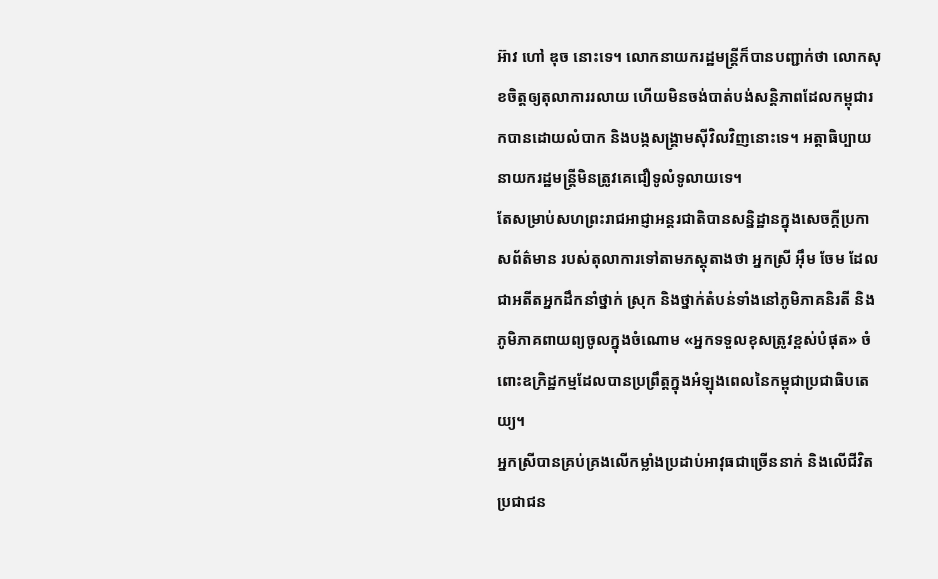អ៊ាវ ហៅ ឌុច នោះទេ។ លោកនាយករដ្ឋមន្ត្រីក៏បានបញ្ជាក់ថា លោកសុខចិត្តឲ្យតុលាការរលាយ ហើយមិនចង់បាត់បង់សន្តិភាពដែលកម្ពុជារកបានដោយលំបាក និងបង្កសង្គ្រាមស៊ីវិលវិញនោះទេ។ អត្តាធិប្បាយនាយករដ្ឋមន្ត្រីមិនត្រូវគេជឿទូលំទូលាយទេ។
តែសម្រាប់សហព្រះរាជអាជ្ញាអន្តរជាតិបានសន្និដ្ឋានក្នុងសេចក្តីប្រកាសព័ត៌មាន របស់តុលាការទៅតាមភស្តុតាងថា អ្នកស្រី អ៊ឹម ចែម ដែលជាអតីតអ្នកដឹកនាំថ្នាក់ ស្រុក និងថ្នាក់តំបន់ទាំងនៅភូមិភាគនិរតី និងភូមិភាគពាយព្យចូលក្នុងចំណោម «អ្នកទទួលខុសត្រូវខ្ពស់បំផុត» ចំពោះឧក្រិដ្ឋកម្មដែលបានប្រព្រឹត្តក្នុងអំឡុងពេលនៃកម្ពុជាប្រជាធិបតេយ្យ។
អ្នកស្រីបានគ្រប់គ្រងលើកម្លាំងប្រដាប់អាវុធជាច្រើននាក់ និងលើជីវិតប្រជាជន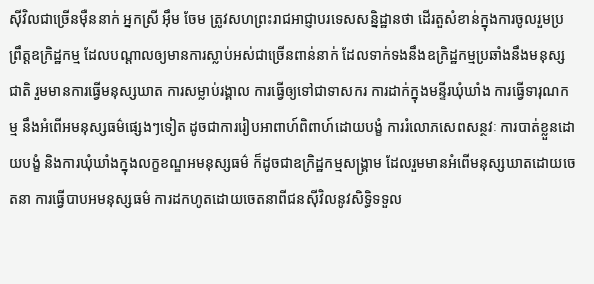ស៊ីវិលជាច្រើនម៉ឺននាក់ អ្នកស្រី អ៊ឹម ចែម ត្រូវសហព្រះរាជអាជ្ញាបរទេសសន្និដ្ឋានថា ដើរតួសំខាន់ក្នុងការចូលរួមប្រព្រឹត្តឧក្រិដ្ឋកម្ម ដែលបណ្តាលឲ្យមានការស្លាប់អស់ជាច្រើនពាន់នាក់ ដែលទាក់ទងនឹងឧក្រិដ្ឋកម្មប្រឆាំងនឹងមនុស្សជាតិ រួមមានការធ្វើមនុស្សឃាត ការសម្លាប់រង្គាល ការធ្វើឲ្យទៅជាទាសករ ការដាក់ក្នុងមន្ទីរឃុំឃាំង ការធ្វើទារុណកម្ម នឹងអំពើអមនុស្សធម៌ផ្សេងៗទៀត ដូចជាការរៀបអាពាហ៍ពិពាហ៍ដោយបង្ខំ ការរំលោភសេពសន្ថវៈ ការបាត់ខ្លួនដោយបង្ខំ និងការឃុំឃាំងក្នុងលក្ខខណ្ឌអមនុស្សធម៌ ក៏ដូចជាឧក្រិដ្ឋកម្មសង្គ្រាម ដែលរួមមានអំពើមនុស្សឃាតដោយចេតនា ការធ្វើបាបអមនុស្សធម៌ ការដកហូតដោយចេតនាពីជនស៊ីវិលនូវសិទ្ធិទទួល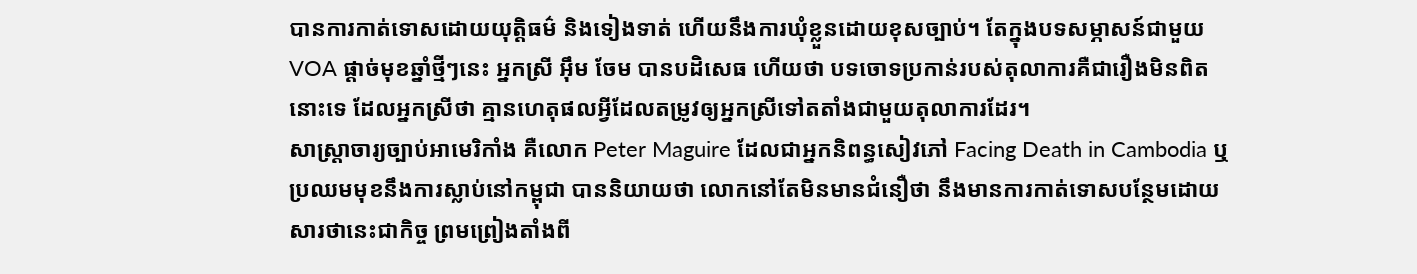បានការកាត់ទោសដោយយុត្តិធម៌ និងទៀងទាត់ ហើយនឹងការឃុំខ្លួនដោយខុសច្បាប់។ តែក្នុងបទសម្ភាសន៍ជាមួយ VOA ផ្តាច់មុខឆ្នាំថ្មីៗនេះ អ្នកស្រី អ៊ឹម ចែម បានបដិសេធ ហើយថា បទចោទប្រកាន់របស់តុលាការគឺជារឿងមិនពិតនោះទេ ដែលអ្នកស្រីថា គ្មានហេតុផលអ្វីដែលតម្រូវឲ្យអ្នកស្រីទៅតតាំងជាមួយតុលាការដែរ។
សាស្ត្រាចារ្យច្បាប់អាមេរិកាំង គឺលោក Peter Maguire ដែលជាអ្នកនិពន្ធសៀវភៅ Facing Death in Cambodia ឬ ប្រឈមមុខនឹងការស្លាប់នៅកម្ពុជា បាននិយាយថា លោកនៅតែមិនមានជំនឿថា នឹងមានការកាត់ទោសបន្ថែមដោយសារថានេះជាកិច្ច ព្រមព្រៀងតាំងពី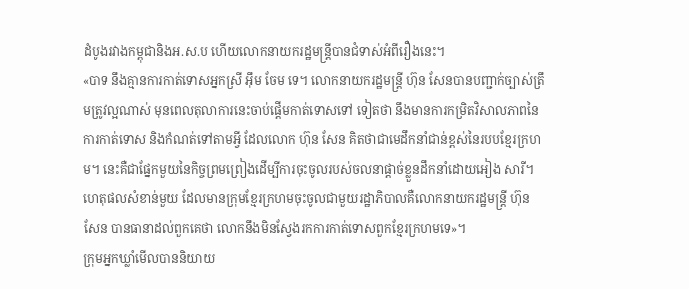ដំបូងរវាងកម្ពុជានិងអ.ស.ប ហើយលោកនាយករដ្ឋមន្ត្រីបានជំទាស់អំពីរឿងនេះ។
«បាទ នឹងគ្មានការកាត់ទោសអ្នកស្រី អ៊ឹម ចែម ទេ។ លោកនាយករដ្ឋមន្ត្រី ហ៊ុន សែនបានបញ្ជាក់ច្បាស់ត្រឹមត្រូវល្អណាស់ មុនពេលតុលាការនេះចាប់ផ្តើមកាត់ទោសទៅ ទៀតថា នឹងមានការកម្រិតវិសាលភាពនៃការកាត់ទោស និងកំណត់ទៅតាមអ្វី ដែលលោក ហ៊ុន សែន គិតថាជាមេដឹកនាំជាន់ខ្ពស់នៃរបបខ្មែរក្រហម។ នេះគឺជាផ្នែកមួយនៃកិច្ចព្រមព្រៀងដើម្បីការចុះចូលរបស់ចលនាផ្តាច់ខ្លួនដឹកនាំដោយអៀង សារី។ ហេតុផលសំខាន់មួយ ដែលមានក្រុមខ្មែរក្រហមចុះចូលជាមួយរដ្ឋាភិបាលគឺលោកនាយករដ្ឋមន្ត្រី ហ៊ុន សែន បានធានាដល់ពួកគេថា លោកនឹងមិនស្វែងរកការកាត់ទោសពួកខ្មែរក្រហមទេ»។
ក្រុមអ្នកឃ្លាំមើលបាននិយាយ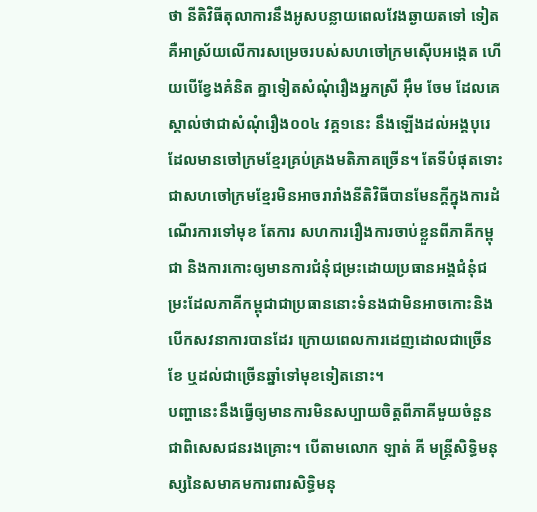ថា នីតិវិធីតុលាការនឹងអូសបន្លាយពេលវែងឆ្ងាយតទៅ ទៀត គឺអាស្រ័យលើការសម្រេចរបស់សហចៅក្រមស៊ើបអង្កេត ហើយបើខ្វែងគំនិត គ្នាទៀតសំណុំរឿងអ្នកស្រី អ៊ឹម ចែម ដែលគេស្គាល់ថាជាសំណុំរឿង០០៤ វគ្គ១នេះ នឹងឡើងដល់អង្គបុរេ ដែលមានចៅក្រមខ្មែរគ្រប់គ្រងមតិភាគច្រើន។ តែទីបំផុតទោះជាសហចៅក្រមខ្មែរមិនអាចរារាំងនីតិវិធីបានមែនក្តីក្នុងការដំណើរការទៅមុខ តែការ សហការរឿងការចាប់ខ្លួនពីភាគីកម្ពុជា និងការកោះឲ្យមានការជំនុំជម្រះដោយប្រធានអង្គជំនុំជម្រះដែលភាគីកម្ពុជាជាប្រធាននោះទំនងជាមិនអាចកោះនិងបើកសវនាការបានដែរ ក្រោយពេលការដេញដោលជាច្រើនខែ ឬដល់ជាច្រើនឆ្នាំទៅមុខទៀតនោះ។
បញ្ហានេះនឹងធ្វើឲ្យមានការមិនសប្បាយចិត្តពីភាគីមួយចំនួន ជាពិសេសជនរងគ្រោះ។ បើតាមលោក ឡាត់ គី មន្ត្រីសិទ្ធិមនុស្សនៃសមាគមការពារសិទ្ធិមនុ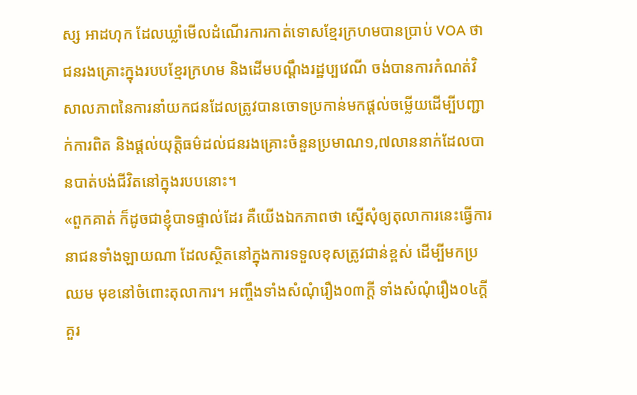ស្ស អាដហុក ដែលឃ្លាំមើលដំណើរការកាត់ទោសខ្មែរក្រហមបានប្រាប់ VOA ថា ជនរងគ្រោះក្នុងរបបខ្មែរក្រហម និងដើមបណ្ដឹងរដ្ឋប្បវេណី ចង់បានការកំណត់វិសាលភាពនៃការនាំយកជនដែលត្រូវបានចោទប្រកាន់មកផ្ដល់ចម្លើយដើម្បីបញ្ជាក់ការពិត និងផ្ដល់យុត្តិធម៌ដល់ជនរងគ្រោះចំនួនប្រមាណ១,៧លាននាក់ដែលបានបាត់បង់ជីវិតនៅក្នុងរបបនោះ។
«ពួកគាត់ ក៏ដូចជាខ្ញុំបាទផ្ទាល់ដែរ គឺយើងឯកភាពថា ស្នើសុំឲ្យតុលាការនេះធ្វើការនាជនទាំងឡាយណា ដែលស្ថិតនៅក្នុងការទទួលខុសត្រូវជាន់ខ្ពស់ ដើម្បីមកប្រឈម មុខនៅចំពោះតុលាការ។ អញ្ចឹងទាំងសំណុំរឿង០៣ក្ដី ទាំងសំណុំរឿង០៤ក្តី គួរ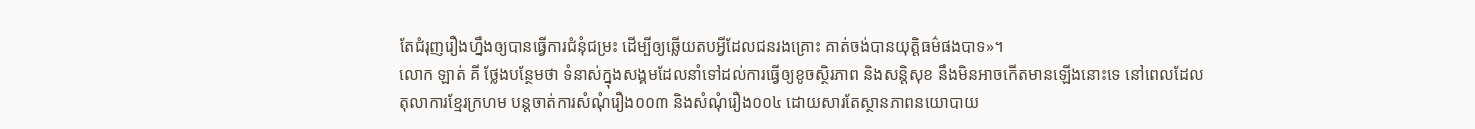តែជំរុញរឿងហ្នឹងឲ្យបានធ្វើការជំនុំជម្រះ ដើម្បីឲ្យឆ្លើយតបអ្វីដែលជនរងគ្រោះ គាត់ចង់បានយុត្តិធម៌ផងបាទ»។
លោក ឡាត់ គី ថ្លែងបន្ថែមថា ទំនាស់ក្នុងសង្គមដែលនាំទៅដល់ការធ្វើឲ្យខូចស្ថិរភាព និងសន្តិសុខ នឹងមិនអាចកើតមានឡើងនោះទេ នៅពេលដែលតុលាការខ្មែរក្រហម បន្តចាត់ការសំណុំរឿង០០៣ និងសំណុំរឿង០០៤ ដោយសារតែស្ថានភាពនយោបាយ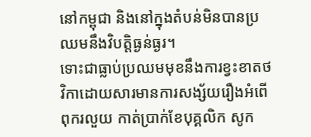នៅកម្ពុជា និងនៅក្នុងតំបន់មិនបានប្រឈមនឹងវិបត្តិធ្ងន់ធ្ងរ។
ទោះជាធ្លាប់ប្រឈមមុខនឹងការខ្វះខាតថវិកាដោយសារមានការសង្ស័យរឿងអំពើពុករលួយ កាត់ប្រាក់ខែបុគ្គលិក សូក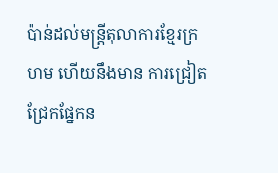ប៉ាន់ដល់មន្ត្រីតុលាការខ្មែរក្រហម ហើយនឹងមាន ការជ្រៀតជ្រែកផ្នែកន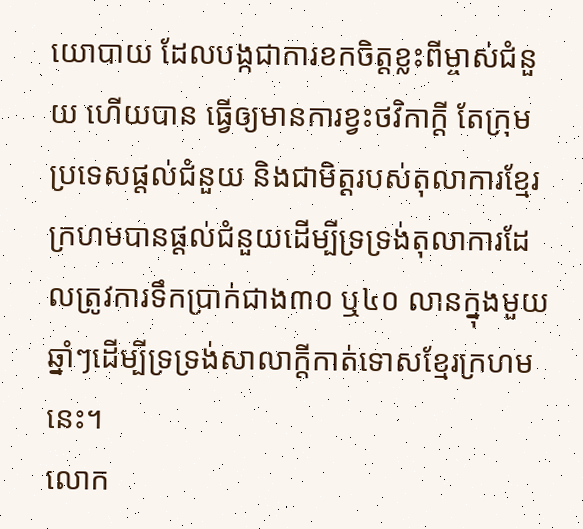យោបាយ ដែលបង្កជាការខកចិត្តខ្លះពីម្ចាស់ជំនួយ ហើយបាន ធ្វើឲ្យមានការខ្វះថវិកាក្តី តែក្រុមប្រទេសផ្តល់ជំនួយ និងជាមិត្តរបស់តុលាការខ្មែរ ក្រហមបានផ្តល់ជំនួយដើម្បីទ្រទ្រង់តុលាការដែលត្រូវការទឹកប្រាក់ជាង៣០ ឬ៤០ លានក្នុងមួយឆ្នាំៗដើម្បីទ្រទ្រង់សាលាក្តីកាត់ទោសខ្មែរក្រហមនេះ។
លោក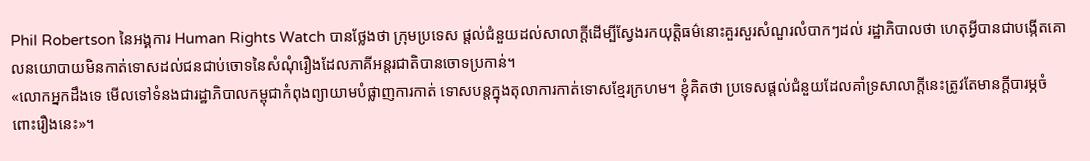Phil Robertson នៃអង្គការ Human Rights Watch បានថ្លែងថា ក្រុមប្រទេស ផ្តល់ជំនួយដល់សាលាក្តីដើម្បីស្វែងរកយុត្តិធម៌នោះគួរសួរសំណួរលំបាកៗដល់ រដ្ឋាភិបាលថា ហេតុអ្វីបានជាបង្កើតគោលនយោបាយមិនកាត់ទោសដល់ជនជាប់ចោទនៃសំណុំរឿងដែលភាគីអន្តរជាតិបានចោទប្រកាន់។
«លោកអ្នកដឹងទេ មើលទៅទំនងជារដ្ឋាភិបាលកម្ពុជាកំពុងព្យាយាមបំផ្លាញការកាត់ ទោសបន្តក្នុងតុលាការកាត់ទោសខ្មែរក្រហម។ ខ្ញុំគិតថា ប្រទេសផ្តល់ជំនួយដែលគាំទ្រសាលាក្តីនេះត្រូវតែមានក្តីបារម្ភចំពោះរឿងនេះ»។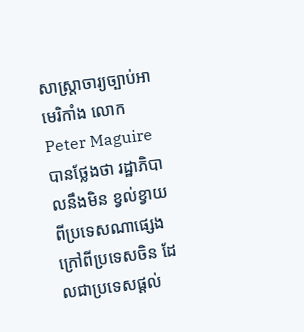សាស្ត្រាចារ្យច្បាប់អាមេរិកាំង លោក Peter Maguire បានថ្លែងថា រដ្ឋាភិបាលនឹងមិន ខ្វល់ខ្វាយពីប្រទេសណាផ្សេងក្រៅពីប្រទេសចិន ដែលជាប្រទេសផ្តល់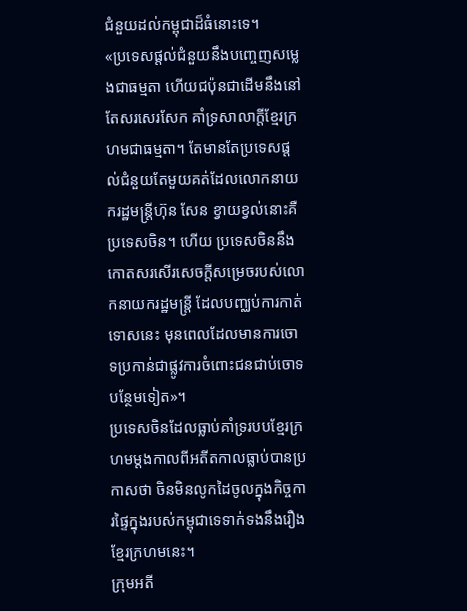ជំនួយដល់កម្ពុជាដ៏ធំនោះទេ។
«ប្រទេសផ្តល់ជំនួយនឹងបញ្ចេញសម្លេងជាធម្មតា ហើយជប៉ុនជាដើមនឹងនៅតែសរសេរសែក គាំទ្រសាលាក្តីខ្មែរក្រហមជាធម្មតា។ តែមានតែប្រទេសផ្តល់ជំនួយតែមួយគត់ដែលលោកនាយករដ្ឋមន្ត្រីហ៊ុន សែន ខ្វាយខ្វល់នោះគឺប្រទេសចិន។ ហើយ ប្រទេសចិននឹងកោតសរសើរសេចក្តីសម្រេចរបស់លោកនាយករដ្ឋមន្ត្រី ដែលបញ្ឈប់ការកាត់ទោសនេះ មុនពេលដែលមានការចោទប្រកាន់ជាផ្លូវការចំពោះជនជាប់ចោទបន្ថែមទៀត»។
ប្រទេសចិនដែលធ្លាប់គាំទ្ររបបខ្មែរក្រហមម្តងកាលពីអតីតកាលធ្លាប់បានប្រកាសថា ចិនមិនលូកដៃចូលក្នុងកិច្ចការផ្ទៃក្នុងរបស់កម្ពុជាទេទាក់ទងនឹងរឿងខ្មែរក្រហមនេះ។
ក្រុមអតី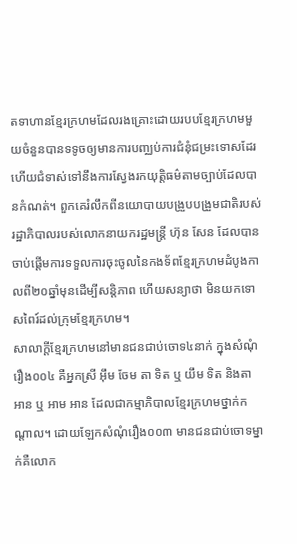តទាហានខ្មែរក្រហមដែលរងគ្រោះដោយរបបខ្មែរក្រហមមួយចំនួនបានទទូចឲ្យមានការបញ្ឈប់ការជំនុំជម្រះទោសដែរ ហើយជំទាស់ទៅនឹងការស្វែងរកយុត្តិធម៌តាមច្បាប់ដែលបានកំណត់។ ពួកគេរំលឹកពីនយោបាយបង្រួបបង្រួមជាតិរបស់ រដ្ឋាភិបាលរបស់លោកនាយករដ្ឋមន្ត្រី ហ៊ុន សែន ដែលបានចាប់ផ្តើមការទទួលការចុះចូលនៃកងទ័ពខ្មែរក្រហមដំបូងកាលពី២០ឆ្នាំមុនដើម្បីសន្តិភាព ហើយសន្យាថា មិនយកទោសពៃរ៍ដល់ក្រុមខ្មែរក្រហម។
សាលាក្តីខ្មែរក្រហមនៅមានជនជាប់ចោទ៤នាក់ ក្នុងសំណុំរឿង០០៤ គឺអ្នកស្រី អ៊ឹម ចែម តា ទិត ឬ យឹម ទិត និងតា អាន ឬ អាម អាន ដែលជាកម្មាភិបាលខ្មែរក្រហមថ្នាក់កណ្តាល។ ដោយឡែកសំណុំរឿង០០៣ មានជនជាប់ចោទម្នាក់គឺលោក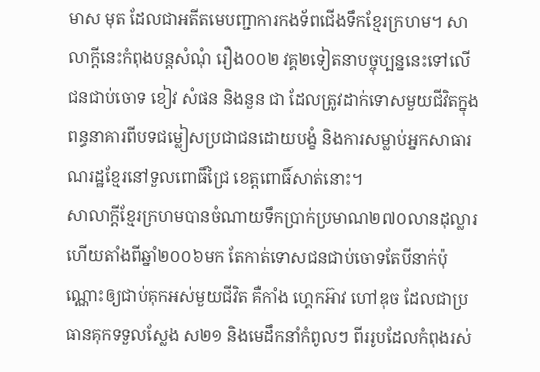មាស មុត ដែលជាអតីតមេបញ្ជាការកងទ័ពជើងទឹកខ្មែរក្រហម។ សាលាក្តីនេះកំពុងបន្តសំណុំ រឿង០០២ វគ្គ២ទៀតនាបច្ចុប្បន្ននេះទៅលើជនជាប់ចោទ ខៀវ សំផន និងនួន ជា ដែលត្រូវដាក់ទោសមួយជីវិតក្នុងពន្ធនាគារពីបទជម្លៀសប្រជាជនដោយបង្ខំ និងការសម្លាប់អ្នកសាធារណរដ្ឋខ្មែរនៅទួលពោធិ៍ជ្រៃ ខេត្តពោធិ៍សាត់នោះ។
សាលាក្តីខ្មែរក្រហមបានចំណាយទឹកប្រាក់ប្រមាណ២៧០លានដុល្លារហើយតាំងពីឆ្នាំ២០០៦មក តែកាត់ទោសជនជាប់ចោទតែបីនាក់ប៉ុណ្ណោះឲ្យជាប់គុកអស់មួយជីវិត គឺកាំង ហ្គេកអ៊ាវ ហៅឌុច ដែលជាប្រធានគុកទទួលស្លែង ស២១ និងមេដឹកនាំកំពូលៗ ពីររូបដែលកំពុងរស់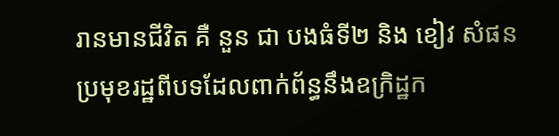រានមានជីវិត គឺ នួន ជា បងធំទី២ និង ខៀវ សំផន ប្រមុខរដ្ឋពីបទដែលពាក់ព័ន្ធនឹងឧក្រិដ្ឋក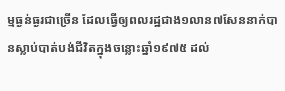ម្មធ្ងន់ធ្ងរជាច្រើន ដែលធ្វើឲ្យពលរដ្ឋជាង១លាន៧សែននាក់បានស្លាប់បាត់បង់ជីវិតក្នុងចន្លោះឆ្នាំ១៩៧៥ ដល់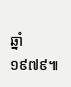ឆ្នាំ១៩៧៩៕